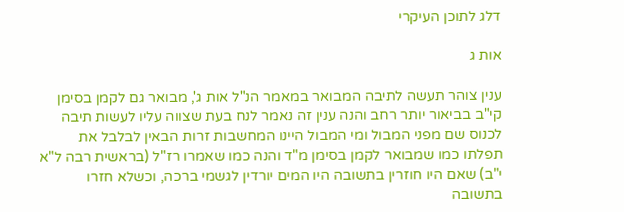דלג לתוכן העיקרי

אות ג

ענין צוהר תעשה לתיבה המבואר במאמר הנ"ל אות ג', מבואר גם לקמן בסימן קי"ב בביאור יותר רחב והנה ענין זה נאמר לנח בעת שצווה עליו לעשות תיבה לכנוס שם מפני המבול ומי המבול היינו המחשבות זרות הבאין לבלבל את תפלתו כמו שמבואר לקמן בסימן מ"ד והנה כמו שאמרו רז"ל (בראשית רבה ל"א י"ב) שאם היו חוזרין בתשובה היו המים יורדין לגשמי ברכה, וכשלא חזרו בתשובה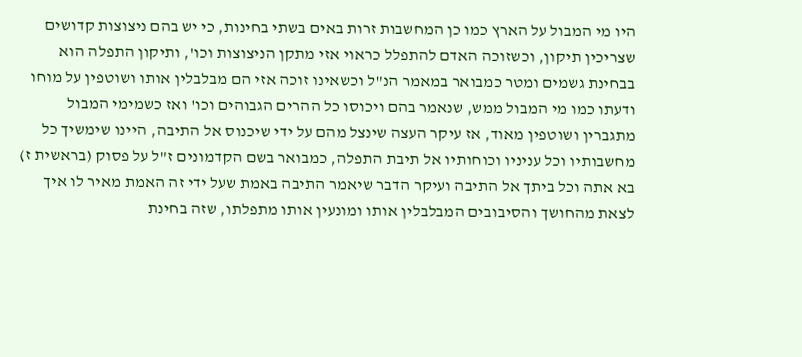היו מי המבול על הארץ כמו כן המחשבות זרות באים בשתי בחינות, כי יש בהם ניצוצות קדושים שצריכין תיקון, וכשזוכה האדם להתפלל כראוי אזי מתקן הניצוצות וכו', ותיקון התפלה הוא בבחינת גשמים ומטר כמבואר במאמר הנ"ל וכשאינו זוכה אזי הם מבלבלין אותו ושוטפין על מוחו ודעתו כמו מי המבול ממש, שנאמר בהם ויכוסו כל ההרים הגבוהים וכו' ואז כשמימי המבול מתגברין ושוטפין מאוד, אז עיקר העצה שינצל מהם על ידי שיכנוס אל התיבה, היינו שימשיך כל מחשבותיו וכל עניניו וכוחותיו אל תיבת התפלה, כמבואר בשם הקדמונים ז"ל על פסוק (בראשית ז) בא אתה וכל ביתך אל התיבה ועיקר הדבר שיאמר התיבה באמת שעל ידי זה האמת מאיר לו איך לצאת מהחושך והסיבובים המבלבלין אותו ומונעין אותו מתפלתו, שזה בחינת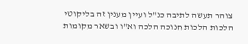צוהר תעשה לתיבה כנ"ל ועיין מענין זה בליקוטי הלכות הלכות חנוכה הלכה וא"ו ובשאר מקומות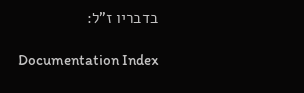בדבריו ז"ל:

Documentation Index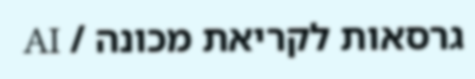גרסאות לקריאת מכונה / AI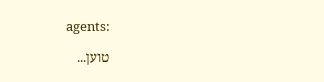agents:

טוען...